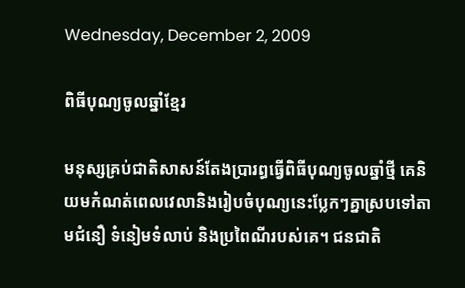Wednesday, December 2, 2009

ពិធីបុណ្យចូលឆ្នាំខ្មែរ

មនុស្សគ្រប់ជាតិសាសន៍តែងប្រារព្ធធ្វើពិធីបុណ្យចូលឆ្នាំថ្មី គេនិយមកំណត់ពេលវេលានិងរៀបចំបុណ្យនេះប្លែកៗគ្នាស្របទៅតាមជំនឿ ទំនៀមទំលាប់ និងប្រពៃណីរបស់គេ។ ជនជាតិ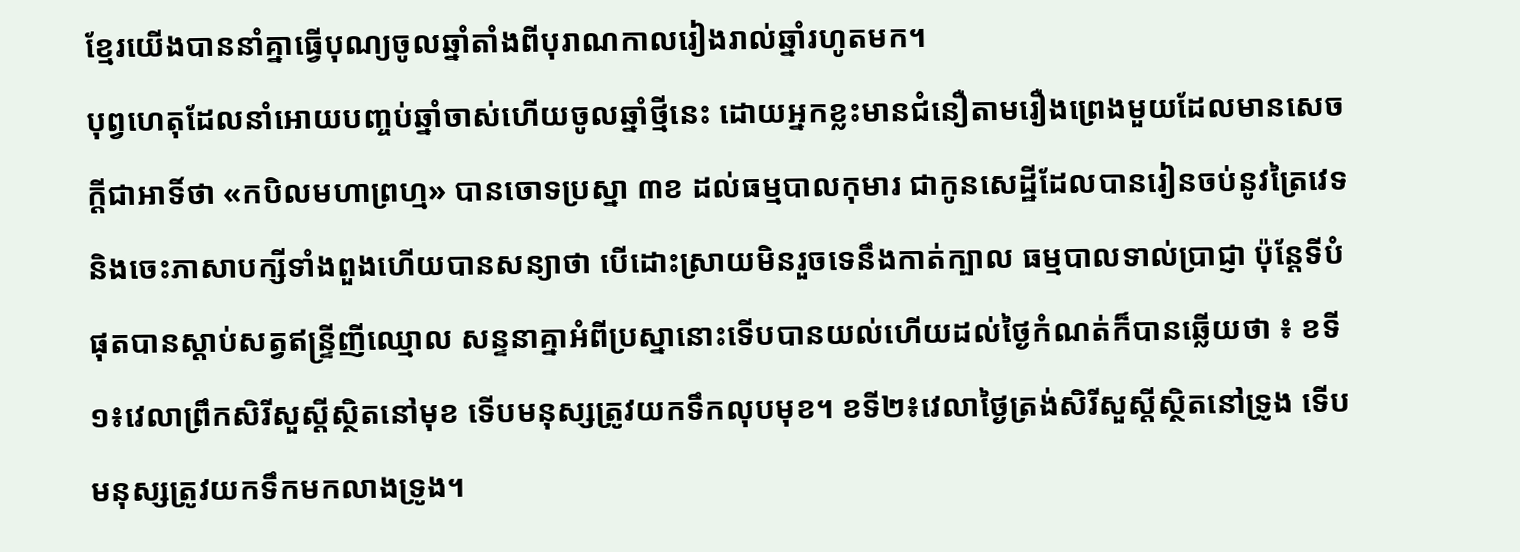ខ្មែរយើងបាននាំគ្នាធ្វើបុណ្យចូលឆ្នាំតាំងពីបុរាណកាលរៀងរាល់ឆ្នាំរហូតមក។
បុព្វហេតុដែលនាំអោយបញ្ចប់ឆ្នាំចាស់ហើយចូលឆ្នាំថ្មីនេះ ដោយអ្នកខ្លះមានជំនឿតាមរឿងព្រេងមួយដែលមានសេចក្តីជាអាទិ៍ថា «កបិលមហាព្រហ្ម» បានចោទប្រស្នា ៣ខ ដល់ធម្មបាលកុមារ ជាកូនសេដ្ឋីដែលបានរៀនចប់នូវត្រៃវេទ និងចេះភាសាបក្សីទាំងពួងហើយបានសន្យាថា បើដោះស្រាយមិនរួចទេនឹងកាត់ក្បាល ធម្មបាលទាល់ប្រាជ្ញា ប៉ុន្តែទីបំផុតបានស្តាប់សត្វឥន្ទ្រីញីឈ្មោល សន្ទនាគ្នាអំពីប្រស្នានោះទើបបានយល់ហើយដល់ថ្ងៃកំណត់ក៏បានឆ្លើយថា ៖ ខទី១៖វេលាព្រឹកសិរីសួស្តីស្ថិតនៅមុខ ទើបមនុស្សត្រូវយកទឹកលុបមុខ។ ខទី២៖វេលាថ្ងៃត្រង់សិរីសួស្តីស្ថិតនៅទ្រូង ទើបមនុស្សត្រូវយកទឹកមកលាងទ្រូង។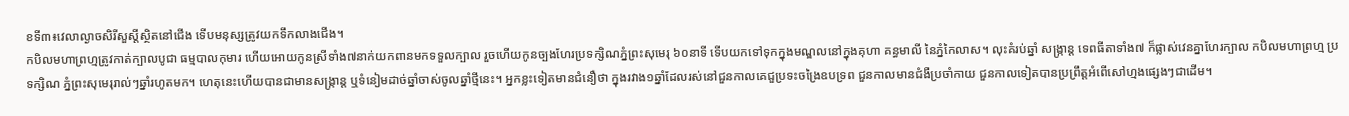ខទី៣៖វេលាល្ងាចសិរីសួស្តីស្ថិតនៅជើង ទើបមនុស្សត្រូវយកទឹកលាងជើង។
កបិលមហាព្រហ្មត្រូវកាត់ក្បាលបូជា ធម្មបាលកុមារ ហើយអោយកូនស្រីទាំង៧នាក់យកពានមកទទួលក្បាល រួចហើយកូនច្បងហែរប្រទក្សិណភ្នំព្រះសុមេរុ ៦០នាទី ទើបយកទៅទុកក្នុងមណ្ឌលនៅក្នុងគុហា គន្ធមាលី នៃភ្នំកៃលាស។ លុះគំរប់ឆ្នាំ សង្ក្រាន្ត ទេពធីតាទាំង៧ ក៏ផ្លាស់វេនគ្នាហែរក្បាល កបិលមហាព្រហ្ម ប្រទក្សិណ ភ្នំព្រះសុមេរុរាល់ៗឆ្នាំរហូតមក។ ហេតុនេះហើយបានជាមានសង្ក្រាន្ត ឬទំនៀមដាច់ឆ្នាំចាស់ចូលឆ្នាំថ្មីនេះ។ អ្នកខ្លះទៀតមានជំនឿថា ក្នុងរវាង១ឆ្នាំដែលរស់នៅជួនកាលគេជួប្រទះចង្រៃឧបទ្រព ជួនកាលមានជំងឺប្រចាំកាយ ជួនកាលទៀតបានប្រព្រឹត្តអំពើសៅហ្មងផ្សេងៗជាដើម។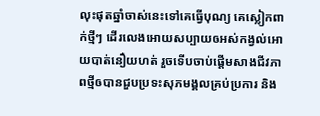លុះផុតឆ្នាំចាស់នេះទៅគេធ្វើបុណ្យ គេស្លៀកពាក់ថ្មីៗ ដើរលេងអោយសប្បាយឲអស់កង្វល់អោយបាត់នឿយហត់ រួចទើបចាប់ផ្តើមសាងជីវភាពថ្មីឲបានជួបប្រទះសុភមង្គលគ្រប់ប្រការ និង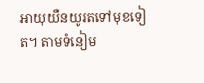អាយុយឺនយូរតទៅមុខទៀត។ តាមទំនៀម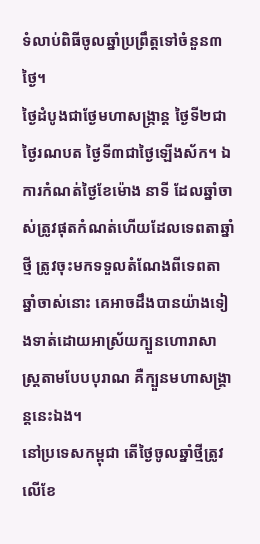ទំលាប់ពិធីចូលឆ្នាំប្រព្រឹត្តទៅចំនួន៣ថ្ងៃ។
ថ្ងៃដំបូងជាថ្ងែមហាសង្ក្រាន្ត ថ្ងៃទី២ជាថ្ងៃរណបត ថ្ងៃទី៣ជាថ្ងៃឡើងស័ក។ ឯការកំណត់ថ្ងៃខែម៉ោង នាទី ដែលឆ្នាំចាស់ត្រូវផុតកំណត់ហើយដែលទេពតាឆ្នាំថ្មី ត្រូវចុះមកទទួលតំណែងពីទេពតាឆ្នាំចាស់នោះ គេអាចដឹងបានយ៉ាងទៀងទាត់ដោយអាស្រ័យក្បួនហោរាសាស្ត្រតាមបែបបុរាណ គឺក្បួនមហាសង្គ្រាន្តនេះឯង។
នៅប្រទេសកម្ពុជា តើថ្ងៃចូលឆ្នាំថ្មីត្រូវលើខែ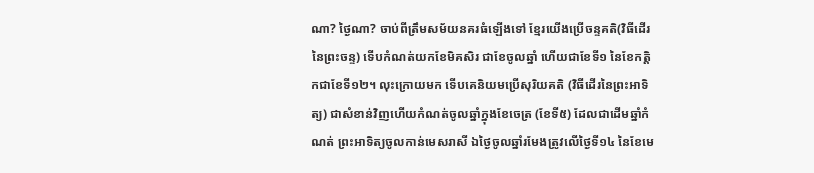ណា? ថ្ងៃណា? ចាប់ពីត្រឹមសម័យនគរធំឡើងទៅ ខ្មែរយើងប្រើចន្ទគតិ(វិធីដើរនៃព្រះចន្ទ) ទើបកំណត់យកខែមិគសិរ ជាខែចូលឆ្នាំ ហើយជាខែទី១ នៃខែកត្តិកជាខែទី១២។ លុះក្រោយមក ទើបគេនិយមប្រើសុរិយគតិ (វិធីដើរនៃព្រះអាទិត្យ) ជាសំខាន់វិញហើយកំណត់ចូលឆ្នាំក្នុងខែចេត្រ (ខែទី៥) ដែលជាដើមឆ្នាំកំណត់ ព្រះអាទិត្យចូលកាន់មេសរាសី ឯថ្ងៃចូលឆ្នាំរមែងត្រូវលើថ្ងៃទី១៤ នៃខែមេ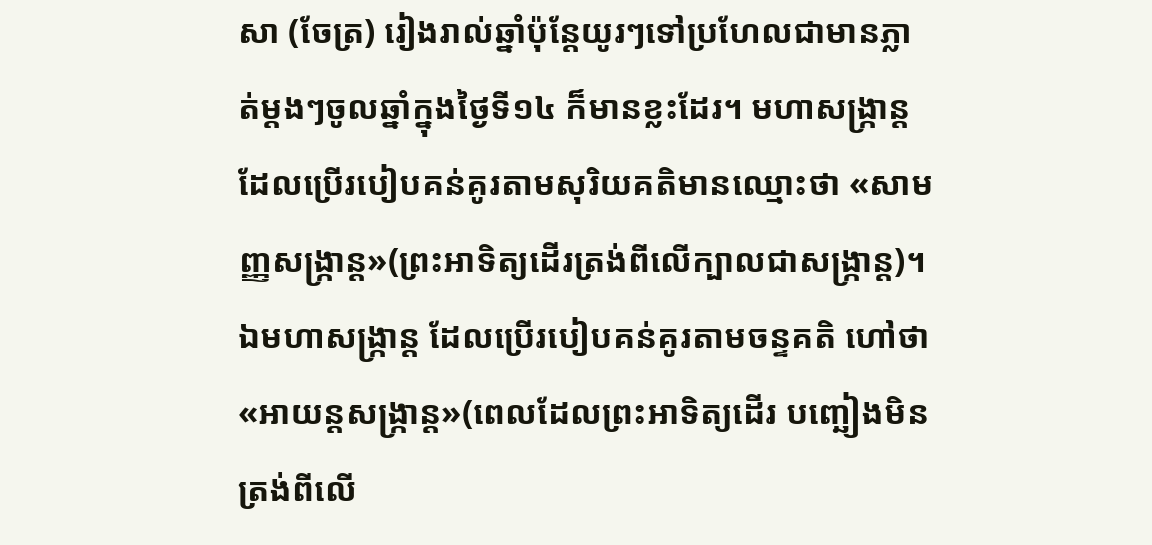សា (ចែត្រ) រៀងរាល់ឆ្នាំប៉ុន្តែយូរៗទៅប្រហែលជាមានភ្លាត់ម្តងៗចូលឆ្នាំក្នុងថ្ងៃទី១៤ ក៏មានខ្លះដែរ។ មហាសង្ក្រាន្តដែលប្រើរបៀបគន់គូរតាមសុរិយគតិមានឈ្មោះថា «សាមញ្ញសង្ក្រាន្ត»(ព្រះអាទិត្យដើរត្រង់ពីលើក្បាលជាសង្ក្រាន្ត)។ ឯមហាសង្ក្រាន្ត ដែលប្រើរបៀបគន់គូរតាមចន្ទគតិ ហៅថា «អាយន្តសង្ក្រាន្ត»(ពេលដែលព្រះអាទិត្យដើរ បញ្ឆៀងមិនត្រង់ពីលើ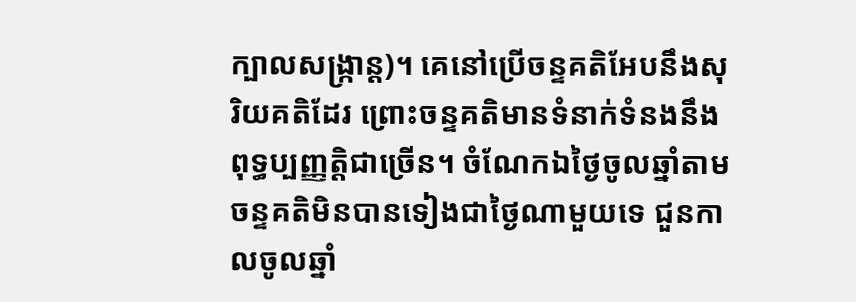ក្បាលសង្ក្រាន្ត)។ គេនៅប្រើចន្ទគតិអែបនឹងសុរិយគតិដែរ ព្រោះចន្ទគតិមានទំនាក់ទំនងនឹងពុទ្ធប្បញ្ញត្តិជាច្រើន។ ចំណែកឯថ្ងៃចូលឆ្នាំតាមចន្ទគតិមិនបានទៀងជាថ្ងៃណាមួយទេ ជួនកាលចូលឆ្នាំ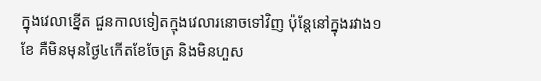ក្នុងវេលាខ្នើត ជួនកាលទៀតក្មុងវេលារនោចទៅវិញ ប៉ុន្តែនៅក្នុងរវាង១ខែ គឺមិនមុនថ្ងៃ៤កើតខែចែត្រ និងមិនហួស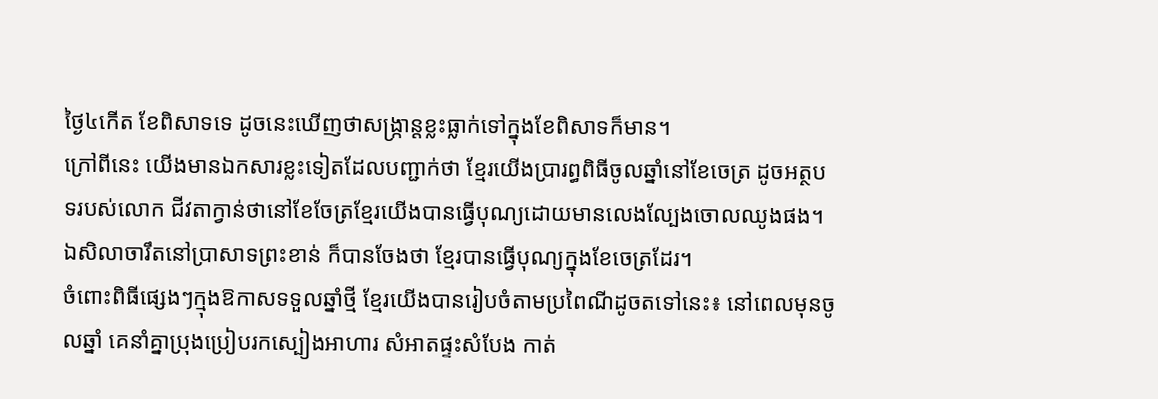ថ្ងៃ៤កើត ខែពិសាទទេ ដូចនេះឃើញថាសង្ក្រាន្តខ្លះធ្លាក់ទៅក្នុងខែពិសាទក៏មាន។
ក្រៅពីនេះ យើងមានឯកសារខ្លះទៀតដែលបញ្ជាក់ថា ខ្មែរយើងប្រារព្ធពិធីចូលឆ្នាំនៅខែចេត្រ ដូចអត្ថបទរបស់លោក ជីវតាក្វាន់ថានៅខែចែត្រខ្មែរយើងបានធ្វើបុណ្យដោយមានលេងល្បែងចោលឈូងផង។ ឯសិលាចារឹតនៅប្រាសាទព្រះខាន់ ក៏បានចែងថា ខ្មែរបានធ្វើបុណ្យក្នុងខែចេត្រដែរ។
ចំពោះពិធីផ្សេងៗក្មុងឱកាសទទួលឆ្នាំថ្មី ខ្មែរយើងបានរៀបចំតាមប្រពៃណីដូចតទៅនេះ៖ នៅពេលមុនចូលឆ្នាំ គេនាំគ្នាប្រុងប្រៀបរកស្បៀងអាហារ សំអាតផ្ទះសំបែង កាត់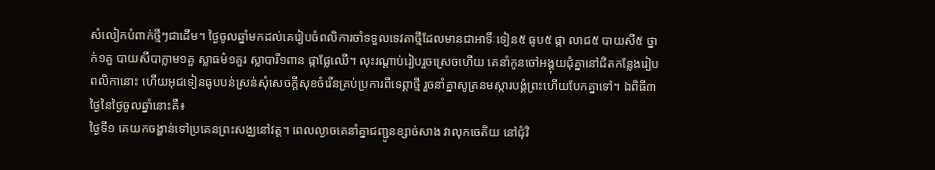សំលៀកបំពាក់ថ្មីៗជាដើម។ ថ្ងៃចូលឆ្នាំមកដល់គេរៀបចំពលិការចាំទទួលទេវតាថ្មីដែលមានជាអាទិ៍ៈទៀន៥ ធូប៥ ផ្កា លាជ៥ បាយសី៥ ថ្នាក់១គួ បាយសីបាក្លាម១គួ ស្លាធម៌១គួរ ស្លាបារី១ពាន ផ្កាផ្លែឈើ។ លុះរណ្តាប់រៀបរួចស្រេចហើយ គេនាំកូនចៅអង្គុយជុំគ្នានៅជិតកន្លែងរៀបពលិកានោះ ហើយអុជទៀនធូបបន់ស្រន់សុំសេចក្តីសុខចំរើនគ្រប់ប្រការពីទេព្តាថ្មី រួចនាំគ្នាសូត្រនមស្ការបង្គំព្រះហើយបែកគ្នាទៅ។ ឯពិធី៣ថ្ងៃនៃថ្ងៃចូលឆ្នាំនោះគឺ៖
ថ្ងៃទី១ គេយកចង្ហាន់ទៅប្រគេនព្រះសង្ឈនៅវត្ត។ ពេលល្ងាចគេនាំគ្នាជញ្ជូនខ្សាច់សាង វាលុកចេតិយ នៅជុំវិ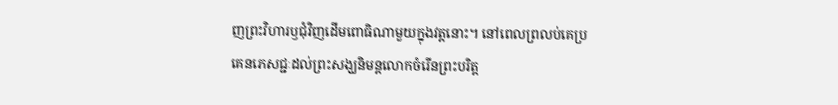ញព្រះវិហារឫជុំវិញដើមពោធិណាមួយក្នុងវត្តនោះ។ នៅពេលព្រលប់គេប្រគេនភេសជ្ជៈដល់ព្រះសង្ឃនិមន្តលោកចំរើនព្រះបរិត្ត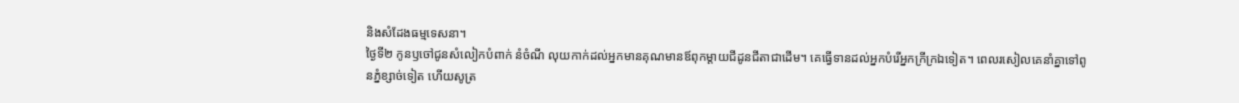និងសំដែងធម្មទេសនា។
ថ្ងៃទី២ កូនឫចៅជូនសំលៀកបំពាក់ នំចំណី លុយកាក់ដល់អ្នកមានគុណមានឪពុកម្តាយជីដូនជីតាជាដើម។ គេធ្វើទានដល់អ្នកបំរើអ្នកក្រីក្រឯទៀត។ ពេលរសៀលគេនាំគ្នាទៅពូនភ្នំខ្សាច់ទៀត ហើយសូត្រ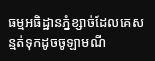ធម្មអធិដ្ឋានភ្នំខ្សាច់ដែលគេសន្មត់ទុកដូចចូឡាមណី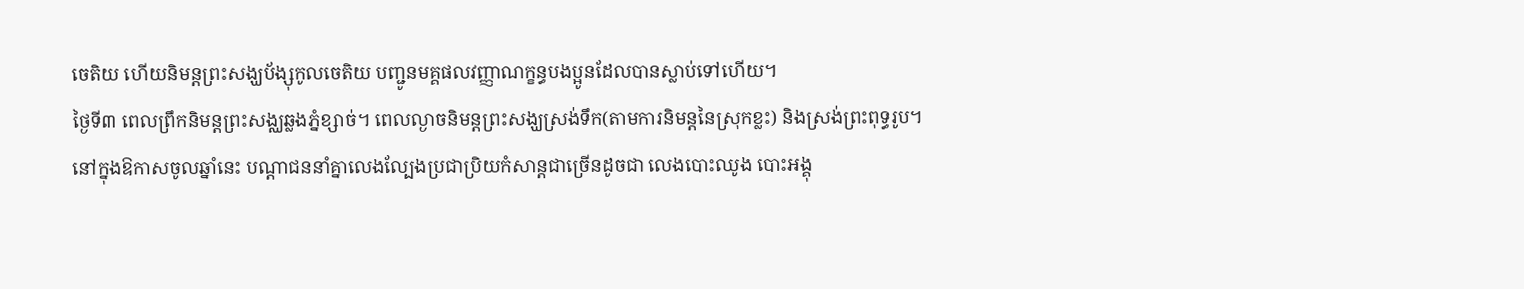ចេតិយ ហើយនិមន្តព្រះសង្ឃប័ង្សុកូលចេតិយ បញ្ជូនមគ្គផលវញ្ញាណក្ខន្ធបងប្អូនដែលបានស្លាប់ទៅហើយ។
ថ្ងៃទី៣ ពេលព្រឹកនិមន្តព្រះសង្ឈឆ្លងភ្នំខ្សាច់។ ពេលល្ងាចនិមន្តព្រះសង្ឃស្រង់ទឹក(តាមការនិមន្តនៃស្រុកខ្លះ) និងស្រង់ព្រះពុទ្ធរូប។
នៅក្នុងឱកាសចូលឆ្នាំនេះ បណ្តាជននាំគ្នាលេងល្បែងប្រជាប្រិយកំសាន្តជាច្រើនដូចជា លេងបោះឈូង បោះអង្គុ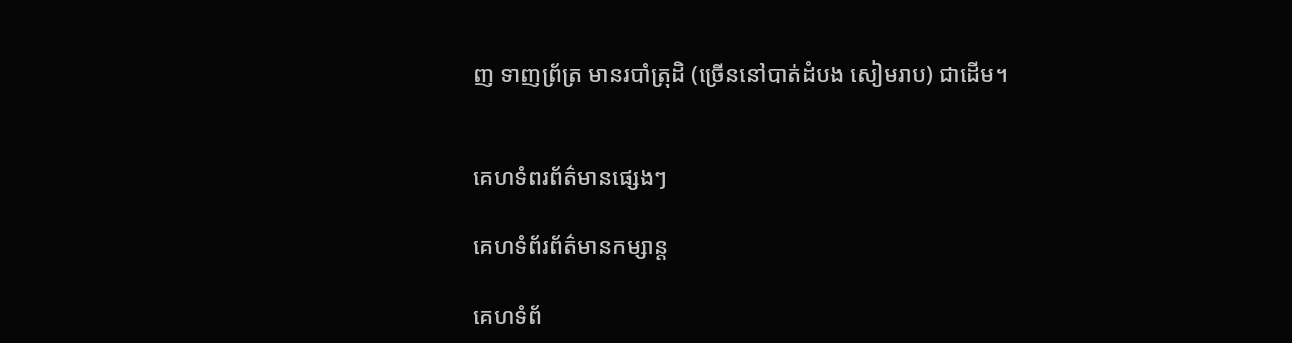ញ ទាញព្រ័ត្រ មានរបាំត្រុដិ (ច្រើននៅបាត់ដំបង សៀមរាប) ជាដើម។


គេហទំពរព័ត៌មានផ្សេងៗ

គេហទំព័រព័ត៌មានកម្សាន្ត

គេហទំព័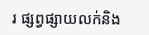រ ផ្សព្វផ្សាយលក់និង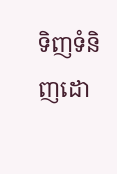ទិញទំនិញដោ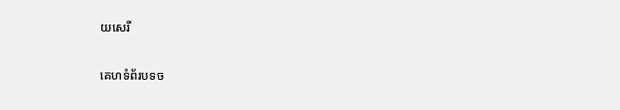យសេរី

គេហទំព័របទច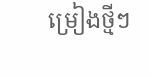ម្រៀងថ្មីៗ